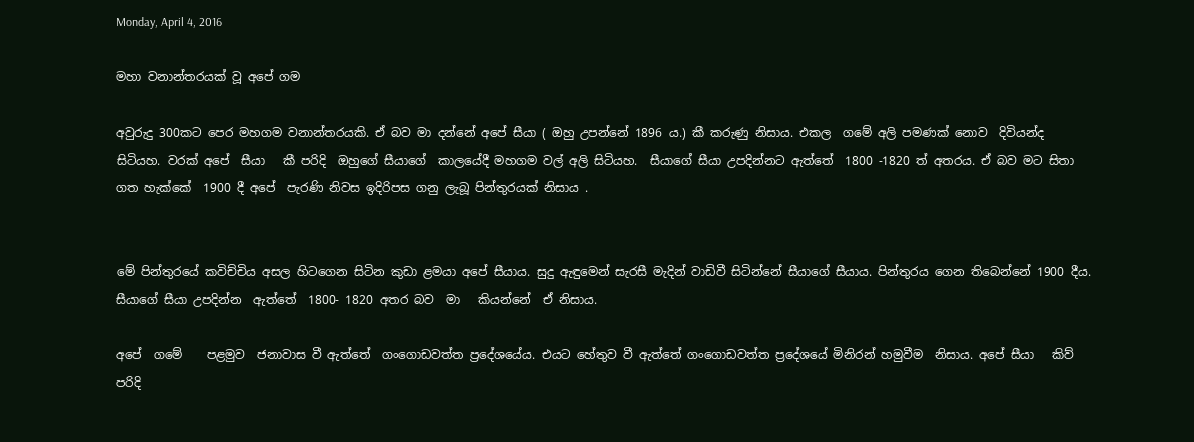Monday, April 4, 2016

මහා වනාන්තරයක් වූ අපේ ගම

අවුරුදු 300කට පෙර මහගම වනාන්තරයකි. ඒ බව මා දන්නේ අපේ සීයා ( ඔහු උපන්නේ 1896 ය.) කී කරුණු නිසාය. එකල  ගමේ අලි පමණක් නොව  දිවියන්ද  සිටියහ. වරක් අපේ  සීයා   කී පරිදි  ඔහුගේ සීයාගේ  කාලයේදී මහගම වල් අලි සිටියහ.  සීයාගේ සීයා උපදින්නට ඇත්තේ  1800 -1820 ත් අතරය. ඒ බව මට සිතා   ගත හැක්කේ  1900 දී අපේ  පැරණි නිවස ඉදිරිපස ගනු ලැබූ පින්තුරයක් නිසාය .


මේ පින්තුරයේ කවිච්චිය අසල හිටගෙන සිටින කුඩා ළමයා අපේ සීයාය. සුදු ඇඳුමෙන් සැරසී මැදින් වාඩිවී සිටින්නේ සීයාගේ සීයාය. පින්තුරය ගෙන තිබෙන්නේ 1900 දීය. සීයාගේ සීයා උපදින්න  ඇත්තේ  1800- 1820 අතර බව  මා   කියන්නේ  ඒ නිසාය.

අපේ  ගමේ    පළමුව  ජනාවාස වී ඇත්තේ  ගංගොඩවත්ත ප්‍රදේශයේය. එයට හේතුව වී ඇත්තේ ගංගොඩවත්ත ප්‍රදේශයේ මිනිරන් හමුවීම  නිසාය. අපේ සීයා   කිව්  පරිදි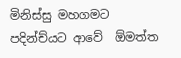මිනිස්සු මහගමට  පදින්ච්යට ආවේ  ඕමත්ත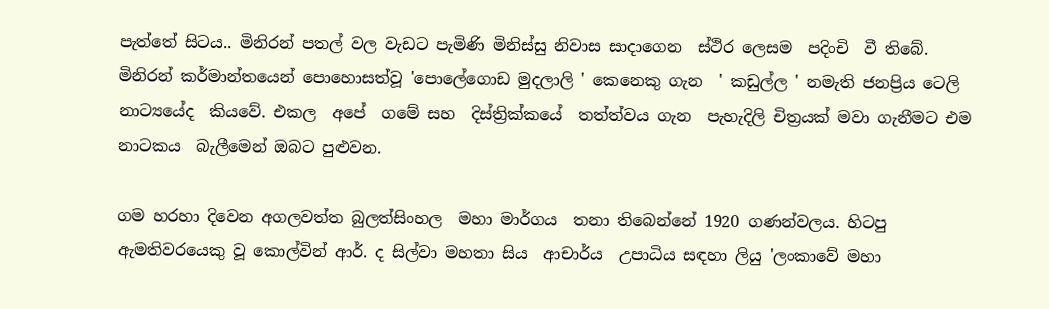පැත්තේ සිටය.. මිනිරන් පතල් වල වැඩට පැමිණි මිනිස්සු නිවාස සාදාගෙන  ස්ථිර ලෙසම  පදිංචි  වී තිබේ. මිනිරන් කර්මාන්තයෙන් පොහොසත්වූ 'පොලේගොඩ මුදලාලි ' කෙනෙකු ගැන  ' කඩුල්ල ' නමැති ජනප්‍රිය ටෙලි නාට්‍යයේද  කියවේ. එකල  අපේ  ගමේ සහ  දිස්ත්‍රික්කයේ  තත්ත්වය ගැන  පැහැදිලි චිත්‍රයක් මවා ගැනීමට එම  නාටකය  බැලීමෙන් ඔබට පුළුවන.

ගම හරහා දිවෙන අගලවත්ත බුලත්සිංහල  මහා මාර්ගය  තනා තිබෙන්නේ 1920 ගණන්වලය. හිටපු ඇමතිවරයෙකු වූ කොල්වින් ආර්. ද සිල්වා මහතා සිය  ආචාර්ය  උපාධිය සඳහා ලියු 'ලංකාවේ මහා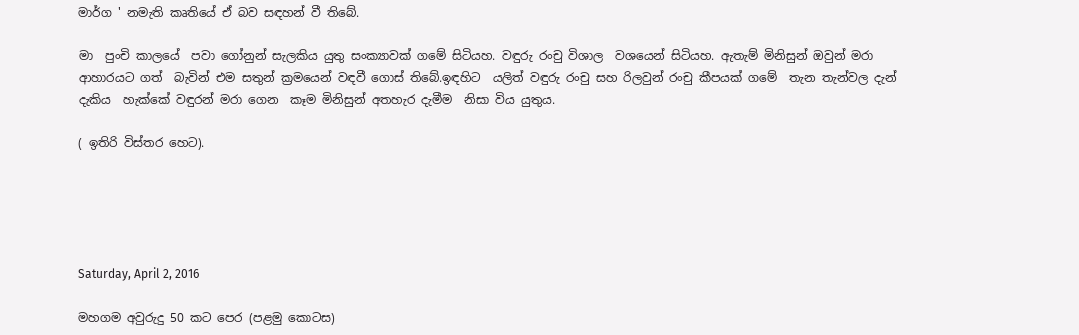මාර්ග ' නමැති කෘතියේ ඒ බව සඳහන් වී තිබේ.

මා  පුංචි කාලයේ  පවා ගෝනුන් සැලකිය යුතු සංක්‍යාවක් ගමේ සිටියහ. වඳුරු රංචු විශාල  වශයෙන් සිටියහ. ඇතැම් මිනිසුන් ඔවුන් මරා  ආහාරයට ගත්  බැවින් එම සතුන් ක්‍රමයෙන් වඳවී ගොස් තිබේ.ඉඳහිට  යලිත් වඳුරු රංචු සහ රිලවුන් රංචු කීපයක් ගමේ  තැන තැන්වල දැන් දැකිය  හැක්කේ වඳුරන් මරා ගෙන  කෑම මිනිසුන් අතහැර දැමීම  නිසා විය යුතුය.

( ඉතිරි විස්තර හෙට).





Saturday, April 2, 2016

මහගම අවුරුදු 50 කට පෙර (පළමු කොටස)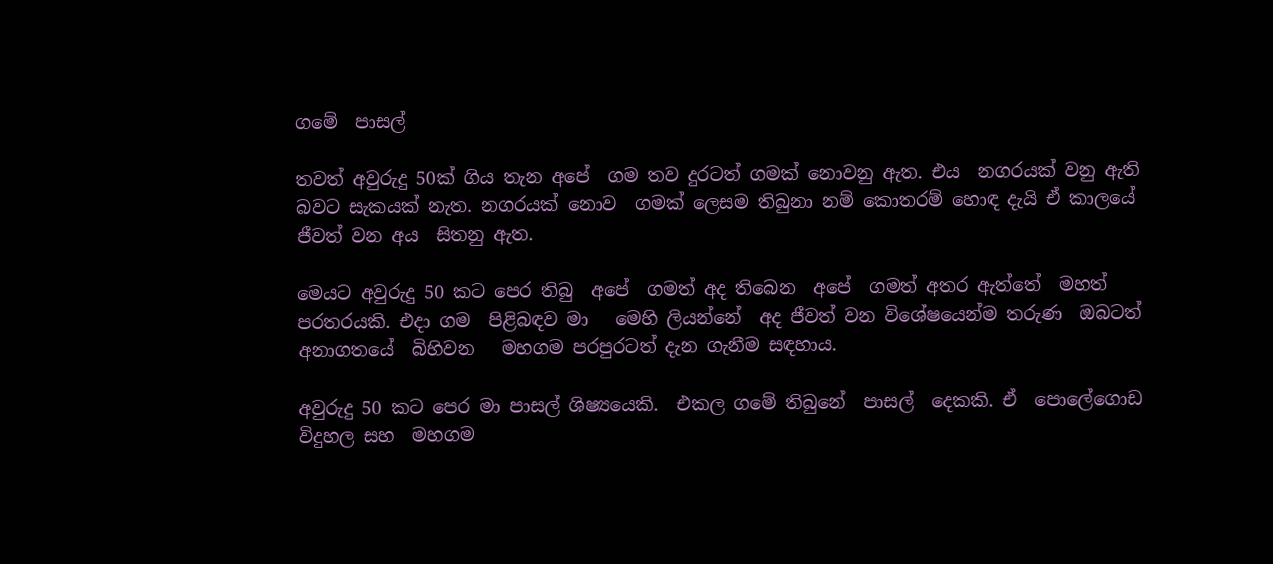ගමේ  පාසල්

තවත් අවුරුදු 50ක් ගිය තැන අපේ  ගම තව දුරටත් ගමක් නොවනු ඇත. එය  නගරයක් වනු ඇති බවට සැකයක් නැත. නගරයක් නොව  ගමක් ලෙසම තිබුනා නම් කොතරම් හොඳ දැයි ඒ කාලයේ  ජීවත් වන අය  සිතනු ඇත.

මෙයට අවුරුදු 50 කට පෙර තිබු  අපේ  ගමත් අද තිබෙන  අපේ  ගමත් අතර ඇත්තේ  මහත් පරතරයකි. එදා ගම  පිළිබඳව මා   මෙහි ලියන්නේ  අද ජීවත් වන විශේෂයෙන්ම තරුණ  ඔබටත් අනාගතයේ  බිහිවන   මහගම පරපුරටත් දැන ගැනීම සඳහාය.

අවුරුදු 50 කට පෙර මා පාසල් ශිෂ්‍යයෙකි.  එකල ගමේ තිබුනේ  පාසල්  දෙකකි. ඒ  පොලේගොඩ විදුහල සහ  මහගම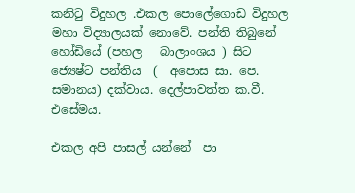කනිටු විදුහල .එකල පොලේගොඩ විදුහල  මහා විද්‍යාලයක් නොවේ. පන්ති තිබුනේ  හෝඩියේ (පහල   බාලාංශය ) සිට ජ්‍යෙෂ්ට පන්තිය  (  අපොස සා. පෙ. සමානය) දක්වාය. දෙල්පාවත්ත ක.වී. එසේමය.

එකල අපි පාසල් යන්නේ  පා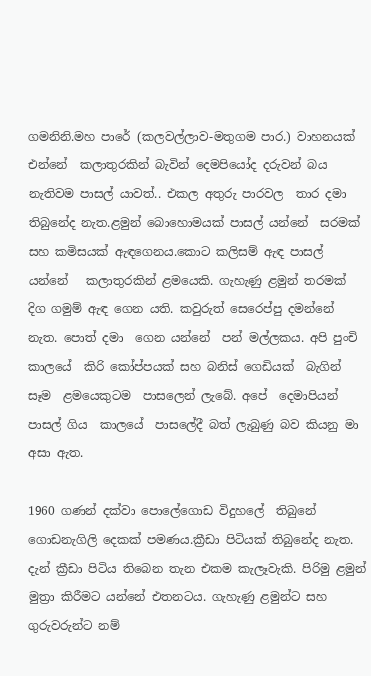ගමනිනි.මහ පාරේ (කලවල්ලාව-මතුගම පාර.) වාහනයක් එන්නේ  කලාතුරකින් බැවින් දෙමපියෝද දරුවන් බය නැතිවම පාසල් යාවත්.. එකල අතුරු පාරවල  තාර දමා තිබුනේද නැත.ළමුන් බොහොමයක් පාසල් යන්නේ  සරමක් සහ කමිසයක් ඇඳගෙනය.කොට කලිසම් ඇඳ පාසල් යන්නේ   කලාතුරකින් ළමයෙකි. ගැහැණු ළමුන් තරමක්  දිග ගමුම් ඇඳ ගෙන යති. කවුරුත් සෙරෙප්පු දමන්නේ  නැත. පොත් දමා  ගෙන යන්නේ  පන් මල්ලකය. අපි පුංචි කාලයේ  කිරි කෝප්පයක් සහ බනිස් ගෙඩියක්  බැගින් සෑම  ළමයෙකුටම  පාසලෙන් ලැබේ. අපේ  දෙමාපියන්  පාසල් ගිය  කාලයේ  පාසලේදී බත් ලැබුණු බව කියනු මා  අසා ඇත.

1960 ගණන් දක්වා පොලේගොඩ විදුහලේ  තිබුනේ ගොඩනැගිලි දෙකක් පමණය.ක්‍රීඩා පිටියක් තිබුනේද නැත. දැන් ක්‍රීඩා පිටිය තිබෙන තැන එකම කැලෑවැකි. පිරිමු ළමුන් මුත්‍රා කිරීමට යන්නේ එතනටය. ගැහැණු ළමුන්ට සහ ගුරුවරුන්ට නම්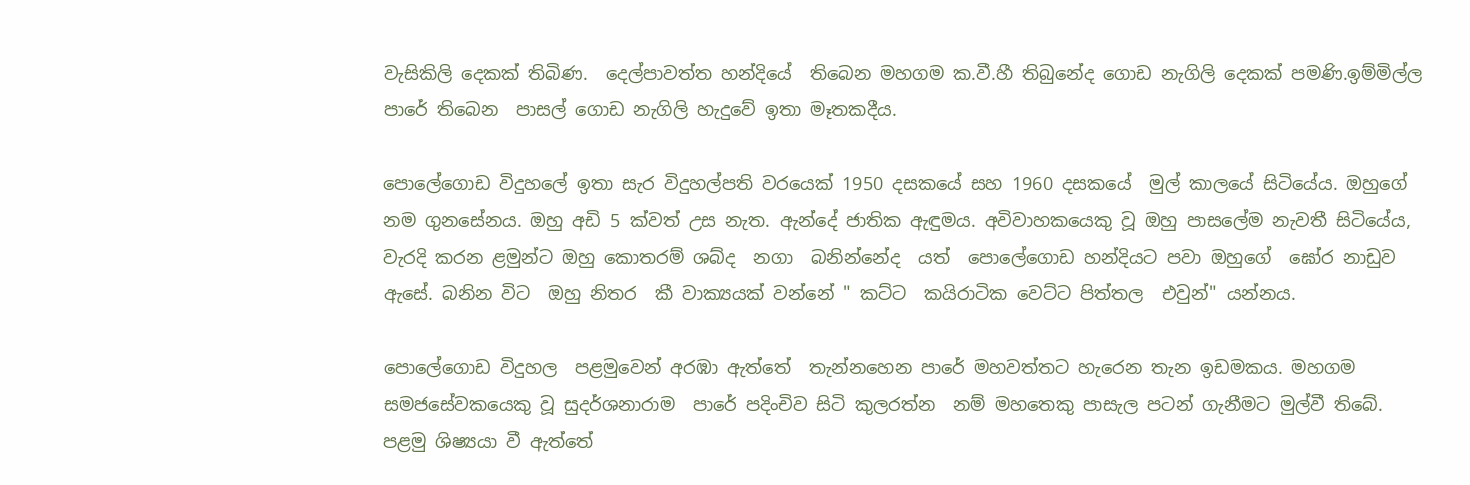වැසිකිලි දෙකක් තිබිණ.  දෙල්පාවත්ත හන්දියේ  තිබෙන මහගම ක.වී.හී තිබුනේද ගොඩ නැගිලි දෙකක් පමණි.ඉම්මිල්ල පාරේ තිබෙන  පාසල් ගොඩ නැගිලි හැදුවේ ඉතා මෑතකදීය.

පොලේගොඩ විදුහලේ ඉතා සැර විදුහල්පති වරයෙක් 1950 දසකයේ සහ 1960 දසකයේ  මුල් කාලයේ සිටියේය. ඔහුගේ  නම ගුනසේනය. ඔහු අඩි 5 ක්වත් උස නැත. ඇන්දේ ජාතික ඇඳුමය. අවිවාහකයෙකු වූ ඔහු පාසලේම නැවතී සිටියේය, වැරදි කරන ළමුන්ට ඔහු කොතරම් ශබ්ද  නගා  බනින්නේද  යත්  පොලේගොඩ හන්දියට පවා ඔහුගේ  ඝෝර නාඩුව  ඇසේ. බනින විට  ඔහු නිතර  කී වාක්‍යයක් වන්නේ " කට්ට  කයිරාටික වෙට්ට පිත්තල  එවුන්" යන්නය.

පොලේගොඩ විදුහල  පළමුවෙන් අරඹා ඇත්තේ  තැන්නහෙන පාරේ මහවත්තට හැරෙන තැන ඉඩමකය. මහගම සමජසේවකයෙකු වූ සුදර්ශනාරාම  පාරේ පදිංචිව සිටි කුලරත්න  නම් මහතෙකු පාසැල පටන් ගැනීමට මුල්වී තිබේ. පළමු ශිෂ්‍යයා වී ඇත්තේ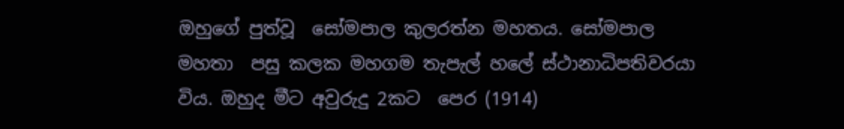ඔහුගේ පුත්වූ  සෝමපාල කුලරත්න මහතය. සෝමපාල මහතා  පසු කලක මහගම තැපැල් හලේ ස්ථානාධිපතිවරයා විය. ඔහුද මීට අවුරුදු 2කට  පෙර (1914)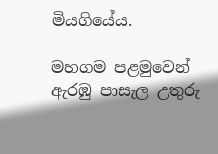මියගියේය.

මහගම පළමුවෙන් ඇරඹු පාසැල උතුරු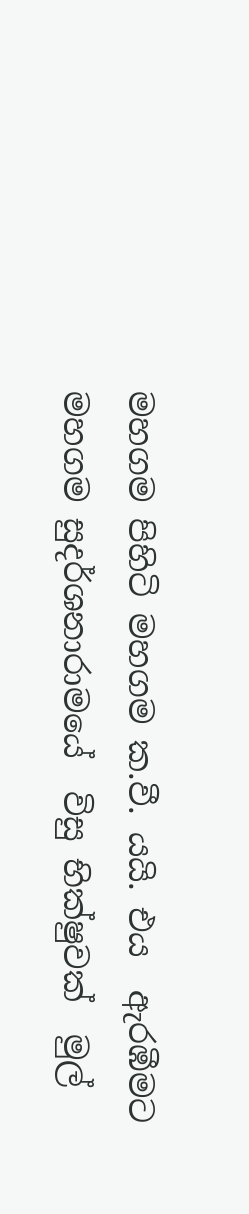මහගම පිහිටි මහගම ක.වී. යයි. එය  ඇරඹීමට මහගම සුදර්ශනාරාමයේ  විසු භික්ෂුවක්  මුල්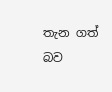තැන ගත්  බව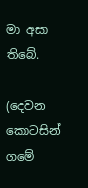මා අසා තිබේ.

(දෙවන කොටසින් ගමේ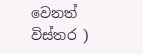වෙනත් විස්තර )